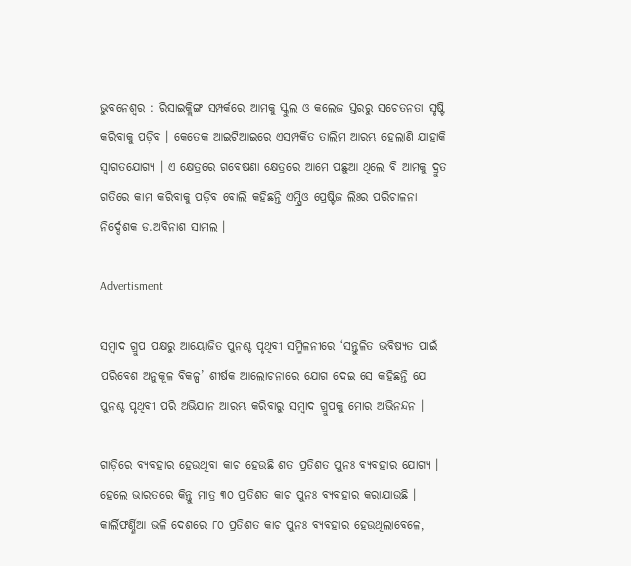ଭୁବନେଶ୍ବର : ରିସାଇକ୍ଲିଙ୍ଗ ସମ୍ପର୍କରେ ଆମକୁ ସ୍କୁଲ ଓ କଲେଜ ସ୍ତରରୁ ସଚେତନତା ସୃଷ୍ଟି କରିବାକୁ ପଡ଼ିବ । କେତେକ ଆଇଟିଆଇରେ ଏସମ୍ପର୍କିତ ତାଲିମ ଆରମ୍ଭ ହେଲାଣି ଯାହାକି ସ୍ବାଗତଯୋଗ୍ୟ । ଏ କ୍ଷେତ୍ରରେ ଗବେଷଣା କ୍ଷେତ୍ରରେ ଆମେ ପଛୁଆ ଥିଲେ ବି ଆମକୁ ଦ୍ରୁତ ଗତିରେ କାମ କରିବାକୁ ପଡ଼ିବ ବୋଲି କହିଛନ୍ତି ଏମ୍ପ୍ରିଓ ପ୍ରେଷ୍ଟିଜ ଲିଃର ପରିଚାଳନା ନିର୍ଦ୍ଦେଶକ ଡ.ଅବିନାଶ ସାମଲ ।

Advertisment

ସମ୍ବାଦ ଗ୍ରୁପ ପକ୍ଷରୁ ଆୟୋଜିତ ପୁନଶ୍ଚ ପୃଥିବୀ ସମ୍ମିଳନୀରେ ‘ସନ୍ତୁଳିତ ଭବିଷ୍ୟତ ପାଇଁ ପରିବେଶ ଅନୁକୂଳ ବିକଳ୍ପ’ ଶୀର୍ଷକ ଆଲୋଚନାରେ ଯୋଗ ଦେଇ ସେ କହିଛନ୍ତି ଯେ ପୁନଶ୍ଚ ପୃଥିବୀ ପରି ଅଭିଯାନ ଆରମ୍ଭ କରିବାରୁ ସମ୍ବାଦ ଗ୍ରୁପକୁ ମୋର ଅଭିନନ୍ଦନ ।

ଗାଡ଼ିରେ ବ୍ୟବହାର ହେଉଥିବା କାଚ ହେଉଛି ଶତ ପ୍ରତିଶତ ପୁନଃ ବ୍ୟବହାର ଯୋଗ୍ୟ । ହେଲେ ଭାରତରେ କିନ୍ତୁ ମାତ୍ର ୩୦ ପ୍ରତିଶତ କାଚ ପୁନଃ ବ୍ୟବହାର କରାଯାଉଛି । କାର୍ଲିଫର୍ଣ୍ଣିଆ ଭଳି ଦେଶରେ ୮୦ ପ୍ରତିଶତ କାଚ ପୁନଃ ବ୍ୟବହାର ହେଉଥିଲାବେଳେ,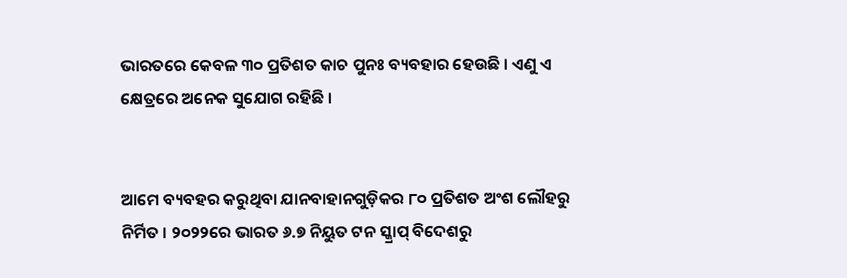ଭାରତରେ କେବଳ ୩୦ ପ୍ରତିଶତ କାଚ ପୁନଃ ବ୍ୟବହାର ହେଉଛି । ଏଣୁ ଏ କ୍ଷେତ୍ରରେ ଅନେକ ସୁଯୋଗ ରହିଛି ।


ଆମେ ବ୍ୟବହର କରୁଥିବା ଯାନବାହାନଗୁଡ଼ିକର ୮୦ ପ୍ରତିଶତ ଅଂଶ ଲୌହରୁ ନିର୍ମିତ । ୨୦୨୨ରେ ଭାରତ ୬.୭ ନିୟୁତ ଟନ ସ୍କ୍ରାପ୍ ବିଦେଶରୁ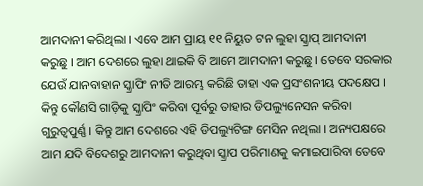ଆମଦାନୀ କରିଥିଲା । ଏବେ ଆମ ପ୍ରାୟ ୧୧ ନିୟୁତ ଟନ ଲୁହା ସ୍କ୍ରାପ୍ ଆମଦାନୀ କରୁଛୁ । ଆମ ଦେଶରେ ଲୁହା ଥାଇକି ବି ଆମେ ଆମଦାନୀ କରୁଛୁ । ତେବେ ସରକାର ଯେଉଁ ଯାନବାହାନ ସ୍କ୍ରାପିଂ ନୀତି ଆରମ୍ଭ କରିଛି ତାହା ଏକ ପ୍ରସଂଶନୀୟ ପଦକ୍ଷେପ । କିନ୍ତୁ କୌଣସି ଗାଡ଼ିକୁ ସ୍କ୍ରାପିଂ କରିବା ପୂର୍ବରୁ ତାହାର ଡିପଲ୍ୟୁନେସନ କରିବା ଗୁରୁତ୍ବପୁର୍ଣ୍ଣ । କିନ୍ତୁ ଆମ ଦେଶରେ ଏହି ଡିପଲ୍ୟୁଟିଙ୍ଗ ମେସିନ ନଥିଲା । ଅନ୍ୟପକ୍ଷରେ ଆମ ଯଦି ବିଦେଶରୁ ଆମଦାନୀ କରୁଥିବା ସ୍କ୍ରାପ ପରିମାଣକୁ କମାଇପାରିବା ତେବେ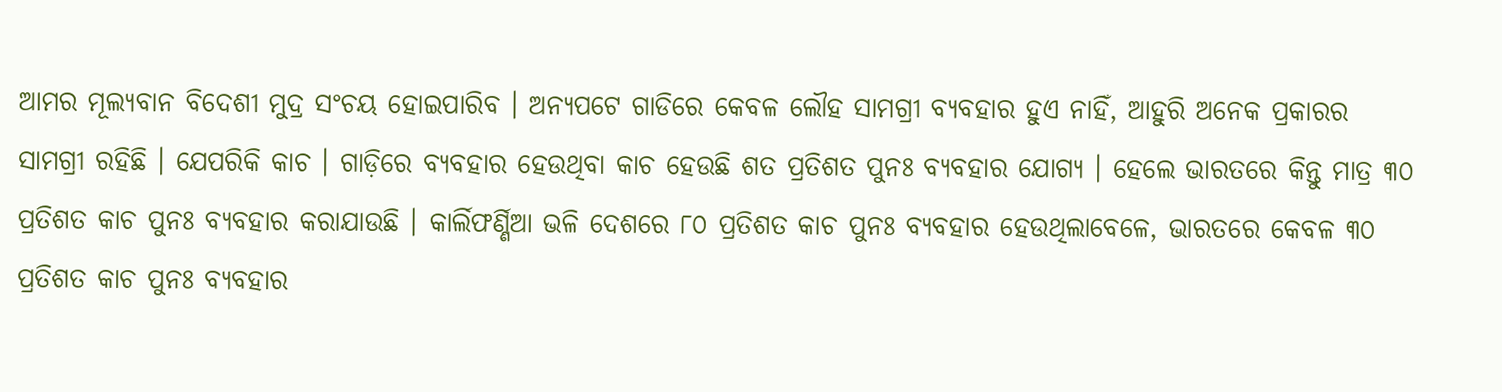ଆମର ମୂଲ୍ୟବାନ ବିଦେଶୀ ମୁଦ୍ର ସଂଚୟ ହୋଇପାରିବ । ଅନ୍ୟପଟେ ଗାଡିରେ କେବଳ ଲୌହ ସାମଗ୍ରୀ ବ୍ୟବହାର ହୁଏ ନାହିଁ, ଆହୁରି ଅନେକ ପ୍ରକାରର ସାମଗ୍ରୀ ରହିଛି । ଯେପରିକି କାଚ । ଗାଡ଼ିରେ ବ୍ୟବହାର ହେଉଥିବା କାଚ ହେଉଛି ଶତ ପ୍ରତିଶତ ପୁନଃ ବ୍ୟବହାର ଯୋଗ୍ୟ । ହେଲେ ଭାରତରେ କିନ୍ତୁ ମାତ୍ର ୩୦ ପ୍ରତିଶତ କାଚ ପୁନଃ ବ୍ୟବହାର କରାଯାଉଛି । କାର୍ଲିଫର୍ଣ୍ଣିଆ ଭଳି ଦେଶରେ ୮୦ ପ୍ରତିଶତ କାଚ ପୁନଃ ବ୍ୟବହାର ହେଉଥିଲାବେଳେ, ଭାରତରେ କେବଳ ୩୦ ପ୍ରତିଶତ କାଚ ପୁନଃ ବ୍ୟବହାର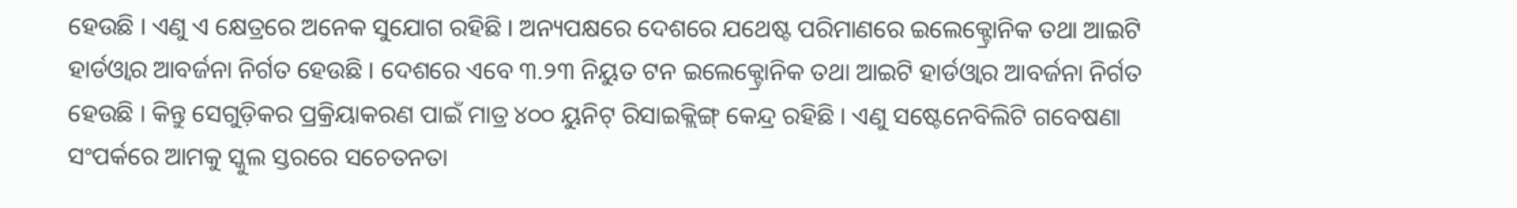ହେଉଛି । ଏଣୁ ଏ କ୍ଷେତ୍ରରେ ଅନେକ ସୁଯୋଗ ରହିଛି । ଅନ୍ୟପକ୍ଷରେ ଦେଶରେ ଯଥେଷ୍ଟ ପରିମାଣରେ ଇଲେକ୍ଟ୍ରୋନିକ ତଥା ଆଇଟି ହାର୍ଡଓ୍ବାର ଆବର୍ଜନା ନିର୍ଗତ ହେଉଛି । ଦେଶରେ ଏବେ ୩.୨୩ ନିୟୁତ ଟନ ଇଲେକ୍ଟ୍ରୋନିକ ତଥା ଆଇଟି ହାର୍ଡଓ୍ବାର ଆବର୍ଜନା ନିର୍ଗତ ହେଉଛି । କିନ୍ତୁ ସେଗୁଡ଼ିକର ପ୍ରକ୍ରିୟାକରଣ ପାଇଁ ମାତ୍ର ୪୦୦ ୟୁନିଟ୍ ରିସାଇକ୍ଲିଙ୍ଗ୍ କେନ୍ଦ୍ର ରହିଛି । ଏଣୁ ସଷ୍ଟେନେବିଲିଟି ଗବେଷଣା ସଂପର୍କରେ ଆମକୁ ସ୍କୁଲ ସ୍ତରରେ ସଚେତନତା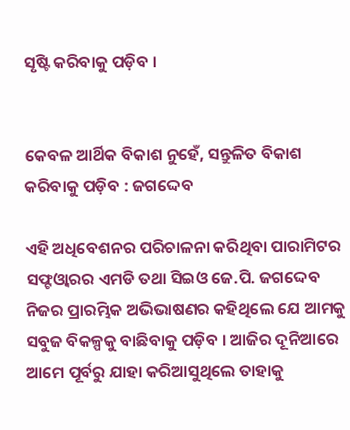ସୃଷ୍ଟି କରିବାକୁ ପଡ଼ିବ ।


କେବଳ ଆର୍ଥିକ ବିକାଶ ନୁହେଁ, ସନ୍ତୁଳିତ ବିକାଶ କରିବାକୁ ପଡ଼ିବ : ଜଗଦ୍ଦେବ

ଏହି ଅଧିବେଶନର ପରିଚାଳନା କରିଥିବା ପାରାମିଟର ସଫ୍ଟଓ୍ବାରର ଏମଡି ତଥା ସିଇଓ ଜେ.ପି. ଜଗଦ୍ଦେବ ନିଜର ପ୍ରାରମ୍ଭିକ ଅଭିଭାଷଣର କହିଥିଲେ ଯେ ଆମକୁ ସବୁଜ ବିକଳ୍ପକୁ ବାଛିବାକୁ ପଡ଼ିବ । ଆଜିର ଦୂନିଆରେ ଆମେ ପୂର୍ବରୁ ଯାହା କରିଆସୁଥିଲେ ତାହାକୁ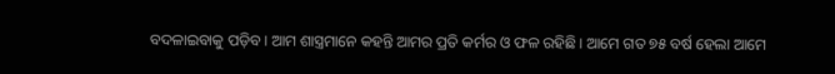ବଦଳାଇବାକୁ ପଡ଼ିବ । ଆମ ଶାସ୍ତ୍ରମାନେ କହନ୍ତି ଆମର ପ୍ରତି କର୍ମର ଓ ଫଳ ରହିଛି । ଆମେ ଗତ ୭୫ ବର୍ଷ ହେଲା ଆମେ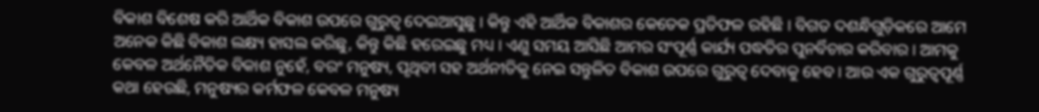ବିକାଶ ବିଶେଷ କରି ଆର୍ଥିକ ବିକାଶ ଉପରେ ଗୁରୁତ୍ବ ଦେଇଆସୁଛୁ । କିନ୍ତୁ ଏହି ଆର୍ଥିକ ବିକାଶର କେତେକ ପ୍ରତିଫଳ ରହିଛି । ବିଗତ ଦଶନ୍ଧିଗୁଡ଼ିକରେ ଆମେ ଅନେକ କିଛି ବିକାଶ ଲକ୍ଷ୍ୟ ହାସଲ କରିଛୁ, କିନ୍ତୁ କିଛି ହରେଇଛୁ ମଧ୍ୟ । ଏଣୁ ସମୟ ଆସିଛି ଆମର ସଂପୂର୍ଣ୍ଣ କାର୍ଯ୍ୟ ପଦ୍ଧତିର ପୁନର୍ବିଚାର କରିବାର । ଆମକୁ କେବଳ ଅର୍ଥନୈତିକ ବିକାଶ ନୁହେଁ, ବରଂ ମନୁଷ୍ୟ, ପୃଥିବୀ ସହ ଅର୍ଥନୀତିକୁ ନେଇ ସନ୍ତୁଳିତ ବିକାଶ ଉପରେ ଗୁରୁତ୍ବ ଦେବାକୁ ହେବ । ଆଉ ଏକ ଗୁରୁତ୍ବପୂର୍ଣ୍ଣ କଥା ହେଉଛି, ମନୁଷ୍ୟର କର୍ମଫଳ କେବଳ ମନୁଷ୍ୟ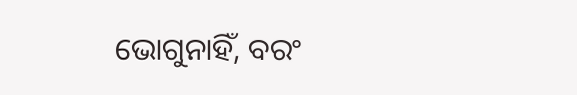ଭୋଗୁନାହିଁ, ବରଂ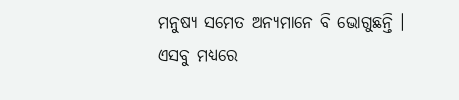ମନୁଷ୍ୟ ସମେତ ଅନ୍ୟମାନେ ବି ଭୋଗୁଛନ୍ତି । ଏସବୁ ମଧ୍ୟରେ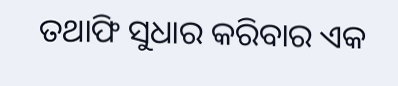ତଥାଫି ସୁଧାର କରିବାର ଏକ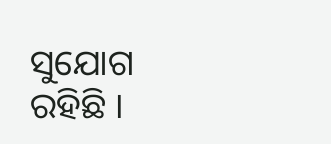ସୁଯୋଗ ରହିଛି ।